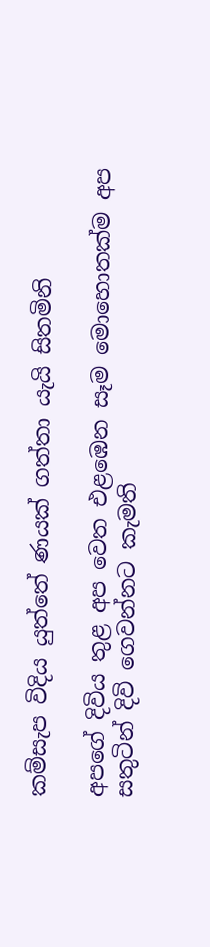කම්සැප විදිය යුත්තේ ණයක් ගත්තා යැයි සිතමිනි

අපගේ දිවිය තුළ අප වෙත එළඹෙන සෑම මොහොතක්ම අප සතුටින් දිවි ගෙවන්නට කැමති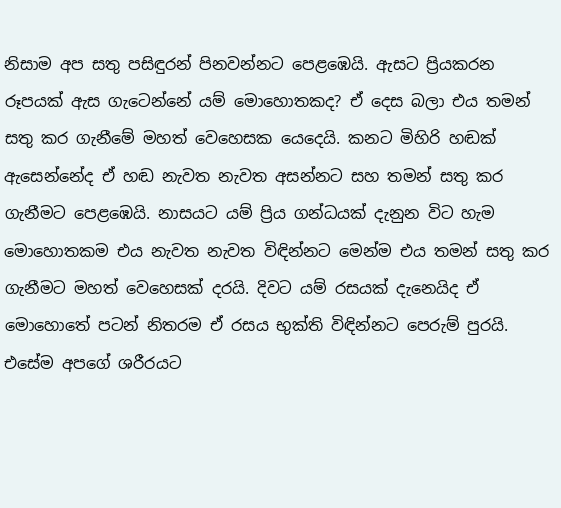නිසාම අප සතු පසිඳුරන් පිනවන්නට පෙළඹෙයි. ඇසට ප්‍රියකරන රූපයක් ඇස ගැටෙන්නේ යම් මොහොතකද? ඒ දෙස බලා එය තමන් සතු කර ගැනීමේ මහත් වෙහෙසක යෙදෙයි. කනට මිහිරි හඬක් ඇසෙන්නේද ඒ හඬ නැවත නැවත අසන්නට සහ තමන් සතු කර ගැනීමට පෙළඹෙයි. නාසයට යම් ප්‍රිය ගන්ධයක් දැනුන විට හැම මොහොතකම එය නැවත නැවත විඳින්නට මෙන්ම එය තමන් සතු කර ගැනීමට මහත් වෙහෙසක් දරයි. දිවට යම් රසයක් දැනෙයිද ඒ මොහොතේ පටන් නිතරම ඒ රසය භුක්ති විඳින්නට පෙරුම් පුරයි. එසේම අපගේ ශරීරයට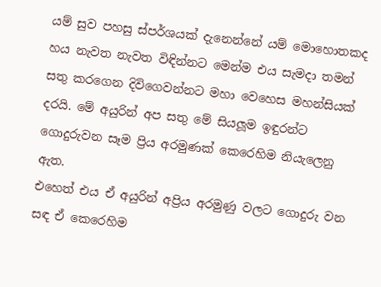යම් සුව පහසු ස්පර්ශයක් දැනෙන්නේ යම් මොහොතකද හය නැවත නැවත විඳින්නට මෙන්ම එය සැමදා තමන් සතු කරගෙන දිවිගෙවන්නට මහා වෙහෙස මහන්සියක් දරයි. මේ අයුරින් අප සතු මේ සියලූම ඉඳුරන්ට ගොදුරුවන සෑම ප්‍රිය අරමුණක් කෙරෙහිම නියැලෙනු ඇත.
එහෙත් එය ඒ අයුරින් අප්‍රිය අරමුණු වලට ගොදුරු වන සඳ ඒ කෙරෙහිම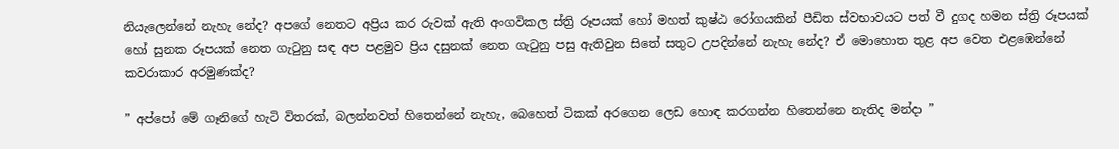නියැලෙන්නේ නැහැ නේද? අපගේ නෙතට අප්‍රිය කර රුවක් ඇති අංගවිකල ස්ත්‍රි රූපයක් හෝ මහත් කුෂ්ඨ රෝගයකින් පීඩිත ස්වභාවයට පත් වී දුගද හමන ස්ත්‍රි රූපයක් හෝ සුනක රූපයක් නෙත ගැටුනු සඳ අප පළමුව ප්‍රිය දසුනක් නෙත ගැටුනු පසු ඇතිවුන සිතේ සතුට උපදින්නේ නැහැ නේද? ඒ මොහොත තුළ අප වෙත එළඹෙන්නේ කවරාකාර අරමුණක්ද?

” අප්පෝ මේ ගෑනිගේ හැටි විතරක්, බලන්නවත් හිතෙන්නේ නැහැ, බෙහෙත් ටිකක් අරගෙන ලෙඩ හොඳ කරගන්න හිතෙන්නෙ නැතිද මන්දා ”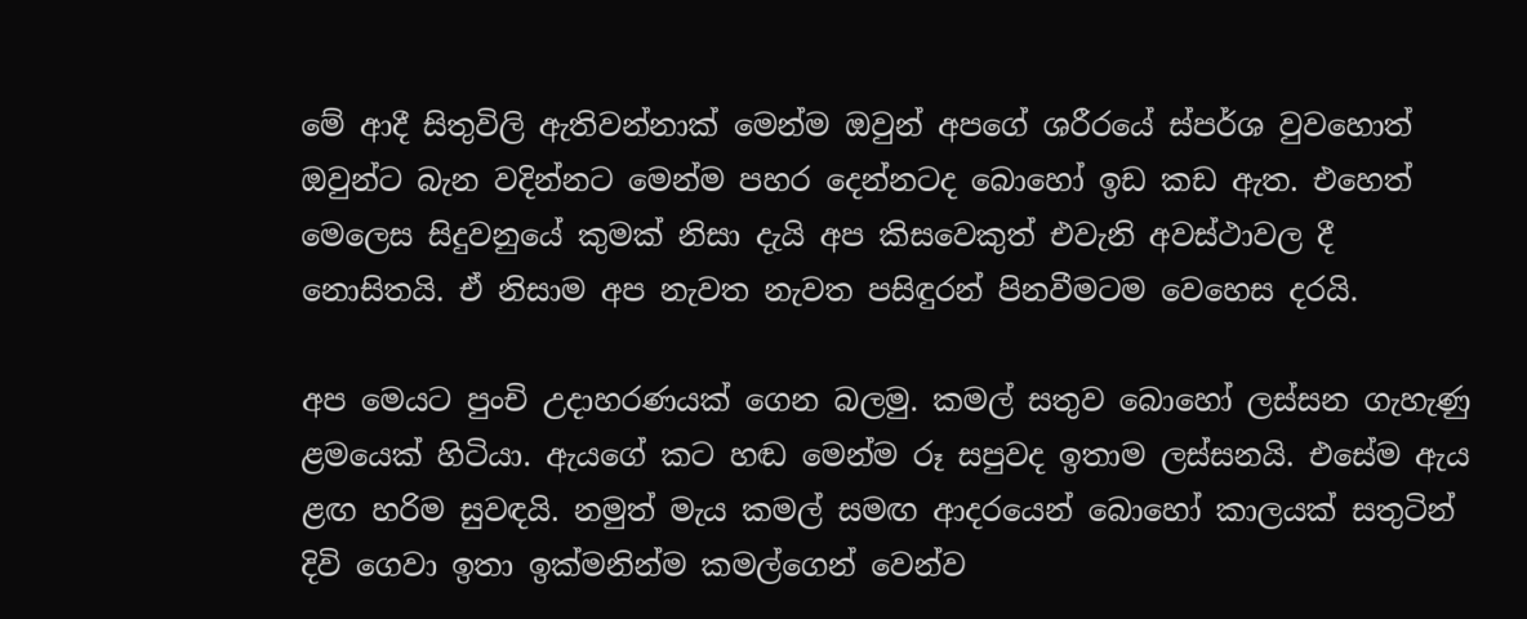මේ ආදී සිතුවිලි ඇතිවන්නාක් මෙන්ම ඔවුන් අපගේ ශරීරයේ ස්පර්ශ වුවහොත් ඔවුන්ට බැන වදින්නට මෙන්ම පහර දෙන්නටද බොහෝ ඉඩ කඩ ඇත. එහෙත් මෙලෙස සිදුවනුයේ කුමක් නිසා දැයි අප කිසවෙකුත් එවැනි අවස්ථාවල දී නොසිතයි. ඒ නිසාම අප නැවත නැවත පසිඳුරන් පිනවීමටම වෙහෙස දරයි.

අප මෙයට පුංචි උදාහරණයක් ගෙන බලමු. කමල් සතුව බොහෝ ලස්සන ගැහැණු ළමයෙක් හිටියා. ඇයගේ කට හඬ මෙන්ම රූ සපුවද ඉතාම ලස්සනයි. එසේම ඇය ළඟ හරිම සුවඳයි. නමුත් මැය කමල් සමඟ ආදරයෙන් බොහෝ කාලයක් සතුටින් දිවි ගෙවා ඉතා ඉක්මනින්ම කමල්ගෙන් වෙන්ව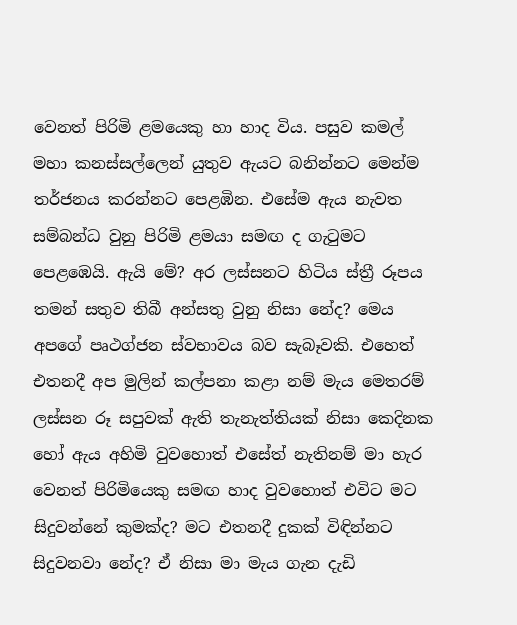වෙනත් පිරිමි ළමයෙකු හා හාද විය. පසුව කමල් මහා කනස්සල්ලෙන් යුතුව ඇයට බනින්නට මෙන්ම තර්ජනය කරන්නට පෙළඹින. එසේම ඇය නැවත සම්බන්ධ වුනු පිරිමි ළමයා සමඟ ද ගැටුමට පෙළඹෙයි. ඇයි මේ? අර ලස්සනට හිටිය ස්ත්‍රී රූපය තමන් සතුව තිබී අන්සතු වුනු නිසා නේද? මෙය අපගේ පෘථග්ජන ස්වභාවය බව සැබෑවකි. එහෙත් එතනදී අප මුලින් කල්පනා කළා නම් මැය මෙතරම් ලස්සන රූ සපුවක් ඇති තැනැත්තියක් නිසා කෙදිනක හෝ ඇය අහිමි වුවහොත් එසේත් නැතිනම් මා හැර වෙනත් පිරිමියෙකු සමඟ හාද වුවහොත් එවිට මට සිදුවන්නේ කුමක්ද? මට එතනදී දුකක් විඳින්නට සිදුවනවා නේද? ඒ නිසා මා මැය ගැන දැඩි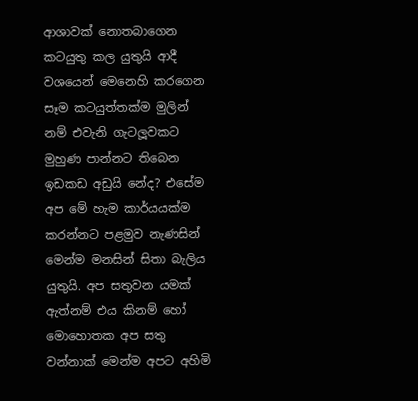ආශාවක් නොතබාගෙන කටයුතු කල යුතුයි ආදී වශයෙන් මෙනෙහි කරගෙන සෑම කටයුත්තක්ම මුලින් නම් එවැනි ගැටලූවකට මුහුණ පාන්නට තිබෙන ඉඩකඩ අඩුයි නේද? එසේම අප මේ හැම කාර්යයක්ම කරන්නට පළමුව නැණසින් මෙන්ම මනසින් සිතා බැලිය යුතුයි. අප සතුවන යමක් ඇත්නම් එය කිනම් හෝ මොහොතක අප සතු වන්නාක් මෙන්ම අපට අහිමි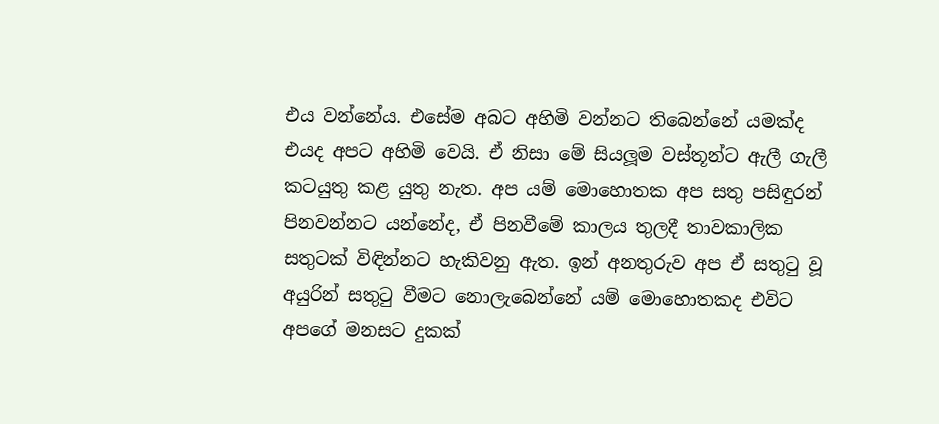එය වන්නේය. එසේම අබට අහිමි වන්නට තිබෙන්නේ යමක්ද එයද අපට අහිමි වෙයි. ඒ නිසා මේ සියලූම වස්තූන්ට ඇලී ගැලී කටයුතු කළ යුතු නැත. අප යම් මොහොතක අප සතු පසිඳුරන් පිනවන්නට යන්නේද, ඒ පිනවීමේ කාලය තුලදී තාවකාලික සතුටක් විඳින්නට හැකිවනු ඇත. ඉන් අනතුරුව අප ඒ සතුටු වූ අයුරින් සතුටු වීමට නොලැබෙන්නේ යම් මොහොතකද එවිට අපගේ මනසට දුකක්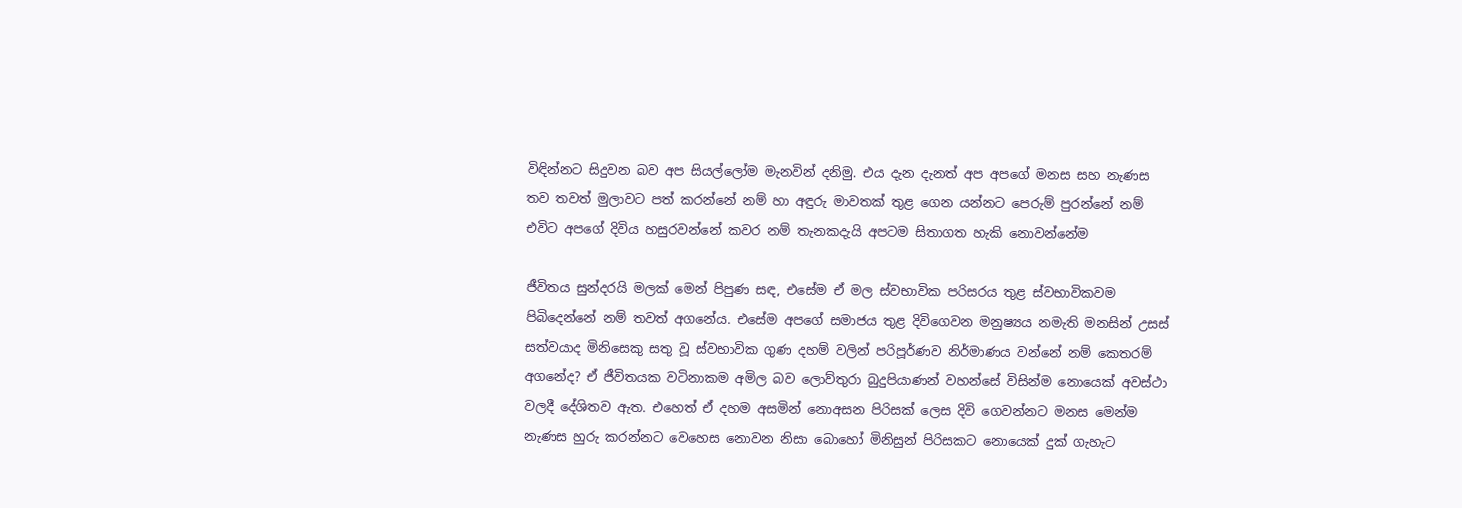විඳින්නට සිදුවන බව අප සියල්ලෝම මැනවින් දනිමු. එය දැන දැනත් අප අපගේ මනස සහ නැණස තව තවත් මුලාවට පත් කරන්නේ නම් හා අඳුරු මාවතක් තුළ ගෙන යන්නට පෙරුම් පුරන්නේ නම් එවිට අපගේ දිවිය හසුරවන්නේ කවර නම් තැනකදැයි අපටම සිතාගත හැකි නොවන්නේම

ජීවිතය සුන්දරයි මලක් මෙන් පිපුණ සඳ, එසේම ඒ මල ස්වභාවික පරිසරය තුළ ස්වභාවිකවම පිබිදෙන්නේ නම් තවත් අගනේය. එසේම අපගේ සමාජය තුළ දිවිගෙවන මනුෂ්‍යය නමැති මනසින් උසස් සත්වයාද මිනිසෙකු සතු වූ ස්වභාවික ගුණ දහම් වලින් පරිපූර්ණව නිර්මාණය වන්නේ නම් කෙතරම් අගනේද? ඒ ජීවිතයක වටිනාකම අමිල බව ලොව්තුරා බුදුපියාණන් වහන්සේ විසින්ම නොයෙක් අවස්ථා වලදී දේශිතව ඇත. එහෙත් ඒ දහම අසමින් නොඅසන පිරිසක් ලෙස දිවි ගෙවන්නට මනස මෙන්ම නැණස හුරු කරන්නට වෙහෙස නොවන නිසා බොහෝ මිනිසුන් පිරිසකට නොයෙක් දුක් ගැහැට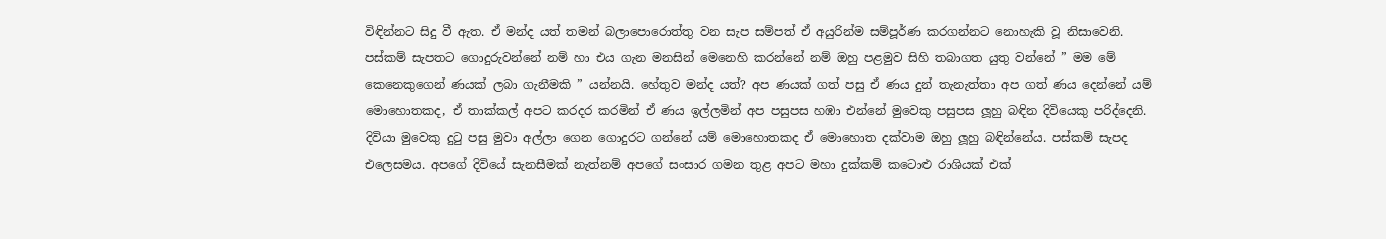විඳින්නට සිදු වී ඇත. ඒ මන්ද යත් තමන් බලාපොරොත්තු වන සැප සම්පත් ඒ අයුරින්ම සම්පූර්ණ කරගන්නට නොහැකි වූ නිසාවෙනි. පස්කම් සැපතට ගොදුරුවන්නේ නම් හා එය ගැන මනසින් මෙනෙහි කරන්නේ නම් ඔහු පළමුව සිහි තබාගත යුතු වන්නේ ” මම මේ කෙනෙකුගෙන් ණයක් ලබා ගැනීමකි ” යන්නයි. හේතුව මන්ද යත්? අප ණයක් ගත් පසු ඒ ණය දුන් තැනැත්තා අප ගත් ණය දෙන්නේ යම් මොහොතකද, ඒ තාක්කල් අපට කරදර කරමින් ඒ ණය ඉල්ලමින් අප පසුපස හඹා එන්නේ මුවෙකු පසුපස ලූහු බඳින දිවියෙකු පරිද්දෙනි. දිවියා මුවෙකු දුටු පසු මුවා අල්ලා ගෙන ගොදුරට ගන්නේ යම් මොහොතකද ඒ මොහොත දක්වාම ඔහු ලූහු බඳින්නේය. පස්කම් සැපද එලෙසමය. අපගේ දිවියේ සැනසීමක් නැත්නම් අපගේ සංසාර ගමන තුළ අපට මහා දුක්කම් කටොළු රාශියක් එක්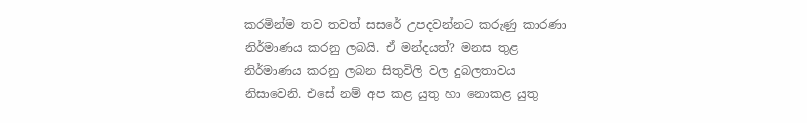කරමින්ම තව තවත් සසරේ උපදවන්නට කරුණු කාරණා නිර්මාණය කරනු ලබයි. ඒ මන්දයත්? මනස තුළ නිර්මාණය කරනු ලබන සිතුවිලි වල දුබලතාවය නිසාවෙනි. එසේ නම් අප කළ යුතු හා නොකළ යුතු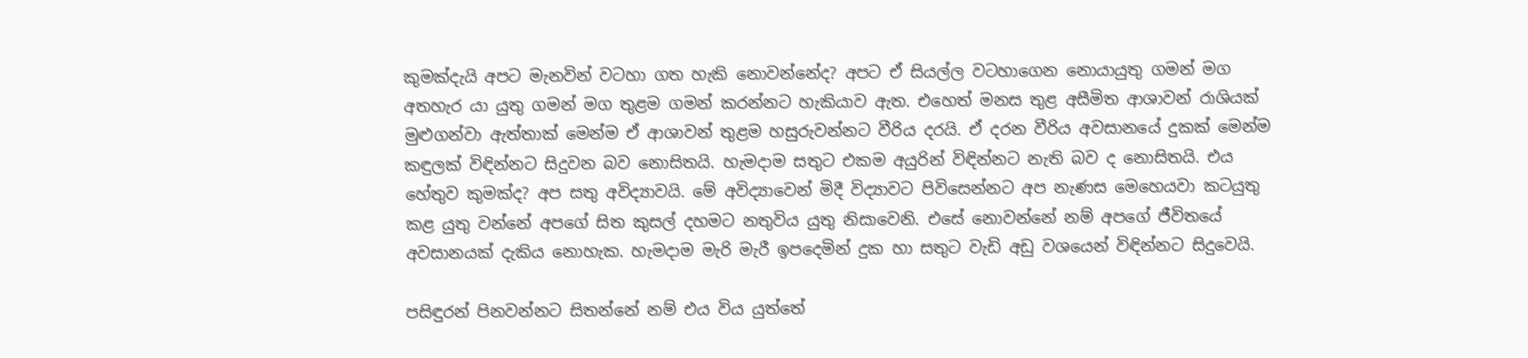කුමක්දැයි අපට මැනවින් වටහා ගත හැකි නොවන්නේද? අපට ඒ සියල්ල වටහාගෙන නොයායුතු ගමන් මග අතහැර යා යුතු ගමන් මග තුළම ගමන් කරන්නට හැකියාව ඇත. එහෙත් මනස තුළ අසීමිත ආශාවන් රාශියක් මුළුගන්වා ඇත්තාක් මෙන්ම ඒ ආශාවන් තුළම හසුරුවන්නට වීරිය දරයි. ඒ දරන වීරිය අවසානයේ දුකක් මෙන්ම කඳුලක් විඳින්නට සිදුවන බව නොසිතයි. හැමදාම සතුට එකම අයුරින් විඳින්නට නැති බව ද නොසිතයි. එය හේතුව කුමක්ද? අප සතු අවිද්‍යාවයි. මේ අවිද්‍යාවෙන් මිදී විද්‍යාවට පිවිසෙන්නට අප නැණස මෙහෙයවා කටයුතු කළ යුතු වන්නේ අපගේ සිත කුසල් දහමට නතුවිය යුතු නිසාවෙනි. එසේ නොවන්නේ නම් අපගේ ජීවිතයේ අවසානයක් දැකිය නොහැක. හැමදාම මැරි මැරී ඉපදෙමින් දුක හා සතුට වැඩි අඩු වශයෙන් විඳින්නට සිදුවෙයි.

පසිඳුරන් පිනවන්නට සිතන්නේ නම් එය විය යුත්තේ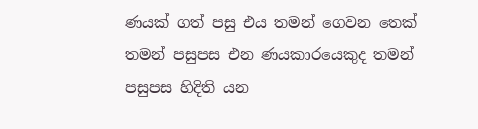ණයක් ගත් පසු එය තමන් ගෙවන තෙක් තමන් පසුපස එන ණයකාරයෙකුද තමන් පසුපස හිදිති යන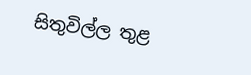සිතුවිල්ල තුළ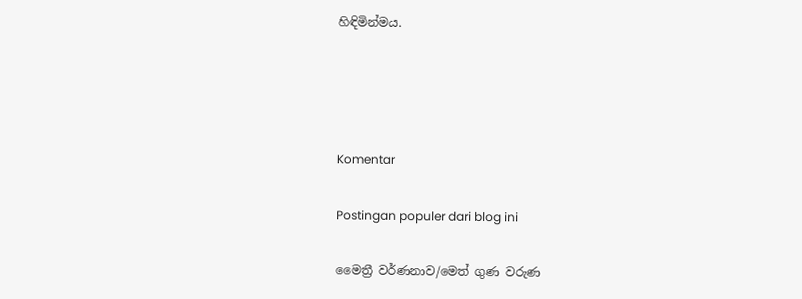හිඳිමින්මය.




Komentar

Postingan populer dari blog ini

මෛත්‍රී වර්ණනාව/මෙත් ගුණ වරුණ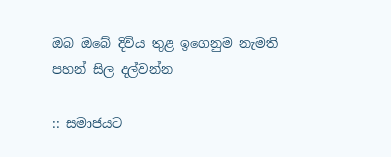ඔබ ඔබේ දිවිය තුළ ඉගෙනුම නැමති පහන් සිල දල්වන්න

:: සමාජයට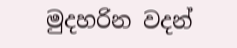මුදහරින වදන්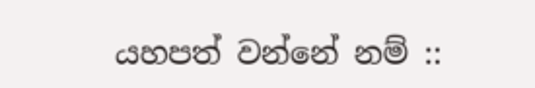යහපත් වන්නේ නම් ::